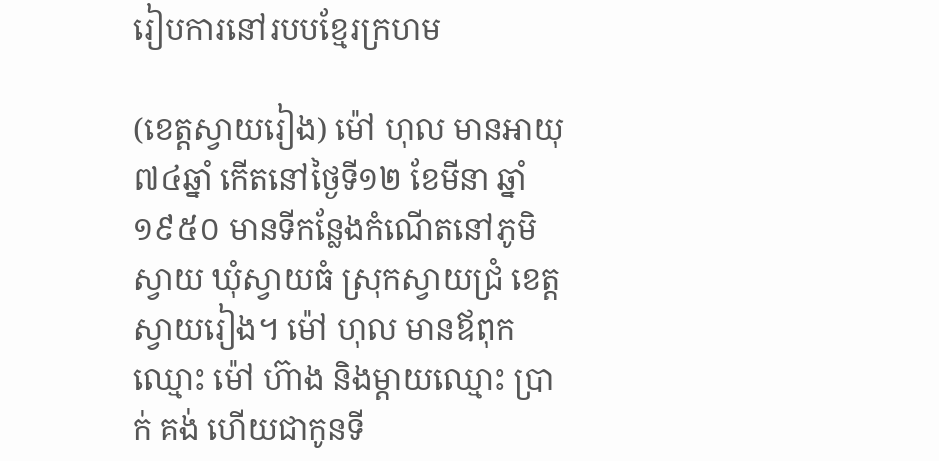រៀបការនៅរបបខ្មែរក្រហម

(ខេត្តស្វាយរៀង) ម៉ៅ ហុល មានអាយុ ៧៤ឆ្នាំ កើតនៅថ្ងៃទី១២ ខែមីនា ឆ្នាំ១៩៥០ មានទីកន្លែងកំណើតនៅភូមិស្វាយ ឃុំស្វាយធំ ស្រុកស្វាយជ្រំ ខេត្តស្វាយរៀង។ ម៉ៅ ហុល មានឪពុកឈ្មោះ ម៉ៅ ហ៊ាង និងម្តាយឈ្មោះ ប្រាក់ គង់ ហើយជាកូនទី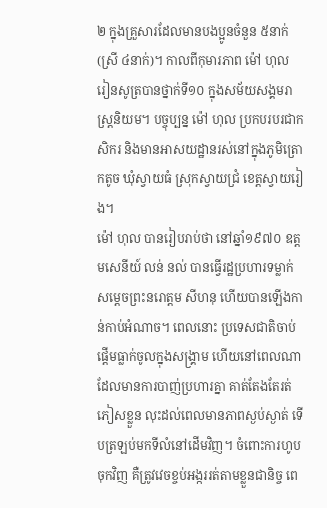២ ក្នុងគ្រួសារដែលមានបងប្អូនចំនួន ៥នាក់ (ស្រី ៤នាក់)។ កាលពីកុមារភាព ម៉ៅ ហុល រៀនសូត្របានថ្នាក់ទី១០ ក្នុងសម័យសង្គមរាស្ត្រនិយម។ បច្ចុប្បន្ន ម៉ៅ ហុល ប្រកបរបរជាកសិករ និងមានអាសយដ្ឋានរស់នៅក្នុងភូមិត្រោកតូច ឃុំស្វាយធំ ស្រុកស្វាយជ្រំ ខេត្តស្វាយរៀង។
ម៉ៅ ហុល បានរៀបរាប់ថា នៅឆ្នាំ១៩៧០ ឧត្តមសេនីយ៍ លន់ នល់ បានធ្វើរដ្ឋប្រហារទម្លាក់សម្តេចព្រះនរោត្ដម សីហនុ ហើយបានឡើងកាន់កាប់អំណាច។ ពេលនោះ ប្រទេសជាតិចាប់ផ្ដើមធ្លាក់ចូលក្នុងសង្រ្គាម ហើយនៅពេលណាដែលមានការបាញ់ប្រហារគ្នា គាត់តែងតែរត់ភៀសខ្លួន លុះដល់ពេលមានភាពស្ងប់ស្ងាត់ ទើបត្រឡប់មកទីលំនៅដើមវិញ។ ចំពោះការហូបចុកវិញ គឺត្រូវវេចខ្ចប់អង្កររត់តាមខ្លួនជានិច្ច ពេ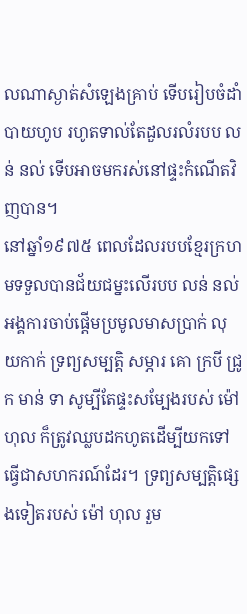លណាស្ងាត់សំឡេងគ្រាប់ ទើបរៀបចំដាំបាយហូប រហូតទាល់តែដួលរលំរបប លន់ នល់ ទើបអាចមករស់នៅផ្ទះកំណើតវិញបាន។
នៅឆ្នាំ១៩៧៥ ពេលដែលរបបខ្មែរក្រហមទទួលបានជ័យជម្នះលើរបប លន់ នល់ អង្គការចាប់ផ្តើមប្រមូលមាសប្រាក់ លុយកាក់ ទ្រព្យសម្បត្តិ សម្ភារ គោ ក្របី ជ្រូក មាន់ ទា សូម្បីតែផ្ទះសម្បែងរបស់ ម៉ៅ ហុល ក៏ត្រូវឈ្លបដកហូតដើម្បីយកទៅធ្វើជាសហករណ៍ដែរ។ ទ្រព្យសម្បត្តិផ្សេងទៀតរបស់ ម៉ៅ ហុល រួម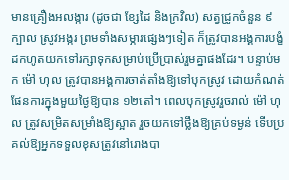មានគ្រឿងអលង្ការ (ដូចជា ខ្សែដៃ និងក្រវិល) សត្វជ្រូកចំនួន ៩ក្បាល ស្រូវអង្ករ ព្រមទាំងសម្ភារផ្សេងៗទៀត ក៏ត្រូវបានអង្គការបង្ខំដកហូតយកទៅរក្សាទុកសម្រាប់ប្រើប្រាស់រួមគ្នាផងដែរ។ បន្ទាប់មក ម៉ៅ ហុល ត្រូវបានអង្គការចាត់តាំងឱ្យទៅបុកស្រូវ ដោយកំណត់ផែនការក្នុងមួយថ្ងៃឱ្យបាន ១២តៅ។ ពេលបុកស្រូវរួចរាល់ ម៉ៅ ហុល ត្រូវសម្រិតសម្រាំងឱ្យស្អាត រួចយកទៅថ្លឹងឱ្យគ្រប់ទម្ងន់ ទើបប្រគល់ឱ្យអ្នកទទួលខុសត្រូវនៅរោងបា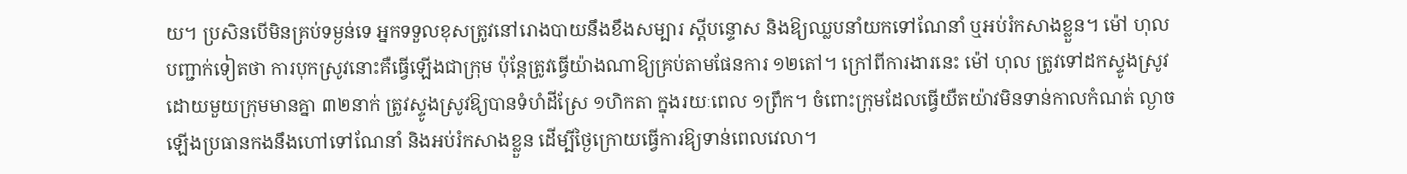យ។ ប្រសិនបើមិនគ្រប់ទម្ងន់ទេ អ្នកទទួលខុសត្រូវនៅរោងបាយនឹងខឹងសម្បារ ស្ដីបន្ទោស និងឱ្យឈ្លបនាំយកទៅណែនាំ ឬអប់រំកសាងខ្លួន។ ម៉ៅ ហុល បញ្ជាក់ទៀតថា ការបុកស្រូវនោះគឺធ្វើឡើងជាក្រុម ប៉ុន្តែត្រូវធ្វើយ៉ាងណាឱ្យគ្រប់តាមផែនការ ១២តៅ។ ក្រៅពីការងារនេះ ម៉ៅ ហុល ត្រូវទៅដកស្ទូងស្រូវ ដោយមួយក្រុមមានគ្នា ៣២នាក់ ត្រូវស្ទូងស្រូវឱ្យបានទំហំដីស្រែ ១ហិកតា ក្នុងរយៈពេល ១ព្រឹក។ ចំពោះក្រុមដែលធ្វើយឺតយ៉ាវមិនទាន់កាលកំណត់ ល្ងាចឡើងប្រធានកងនឹងហៅទៅណែនាំ និងអប់រំកសាងខ្លួន ដើម្បីថ្ងៃក្រោយធ្វើការឱ្យទាន់ពេលវេលា។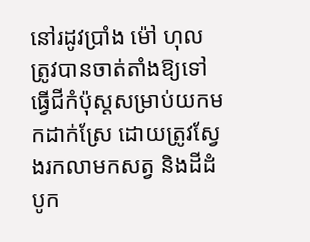នៅរដូវប្រាំង ម៉ៅ ហុល ត្រូវបានចាត់តាំងឱ្យទៅធ្វើជីកំប៉ុស្តសម្រាប់យកមកដាក់ស្រែ ដោយត្រូវស្វែងរកលាមកសត្វ និងដីដំបូក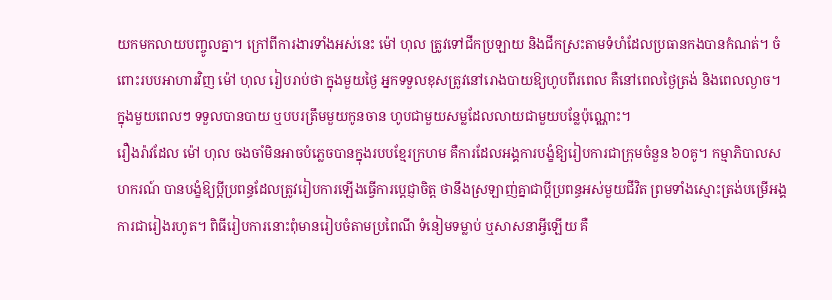យកមកលាយបញ្ចូលគ្នា។ ក្រៅពីការងារទាំងអស់នេះ ម៉ៅ ហុល ត្រូវទៅជីកប្រឡាយ និងជីកស្រះតាមទំហំដែលប្រធានកងបានកំណត់។ ចំពោះរបបអាហារវិញ ម៉ៅ ហុល រៀបរាប់ថា ក្នុងមួយថ្ងៃ អ្នកទទួលខុសត្រូវនៅរោងបាយឱ្យហូបពីរពេល គឺនៅពេលថ្ងៃត្រង់ និងពេលល្ងាច។ ក្នុងមួយពេលៗ ទទួលបានបាយ ឬបបរត្រឹមមួយកូនចាន ហូបជាមួយសម្លដែលលាយជាមួយបន្លែប៉ុណ្ណោះ។
រឿងរ៉ាវដែល ម៉ៅ ហុល ចងចាំមិនអាចបំភ្លេចបានក្នុងរបបខ្មែរក្រហម គឺការដែលអង្គការបង្ខំឱ្យរៀបការជាក្រុមចំនួន ៦០គូ។ កម្មាភិបាលសហករណ៍ បានបង្ខំឱ្យប្តីប្រពន្ធដែលត្រូវរៀបការឡើងធ្វើការប្តេជ្ញាចិត្ត ថានឹងស្រឡាញ់គ្នាជាប្តីប្រពន្ធអស់មួយជីវិត ព្រមទាំងស្មោះត្រង់បម្រើអង្គការជារៀងរហូត។ ពិធីរៀបការនោះពុំមានរៀបចំតាមប្រពៃណី ទំនៀមទម្លាប់ ឬសាសនាអ្វីឡើយ គឺ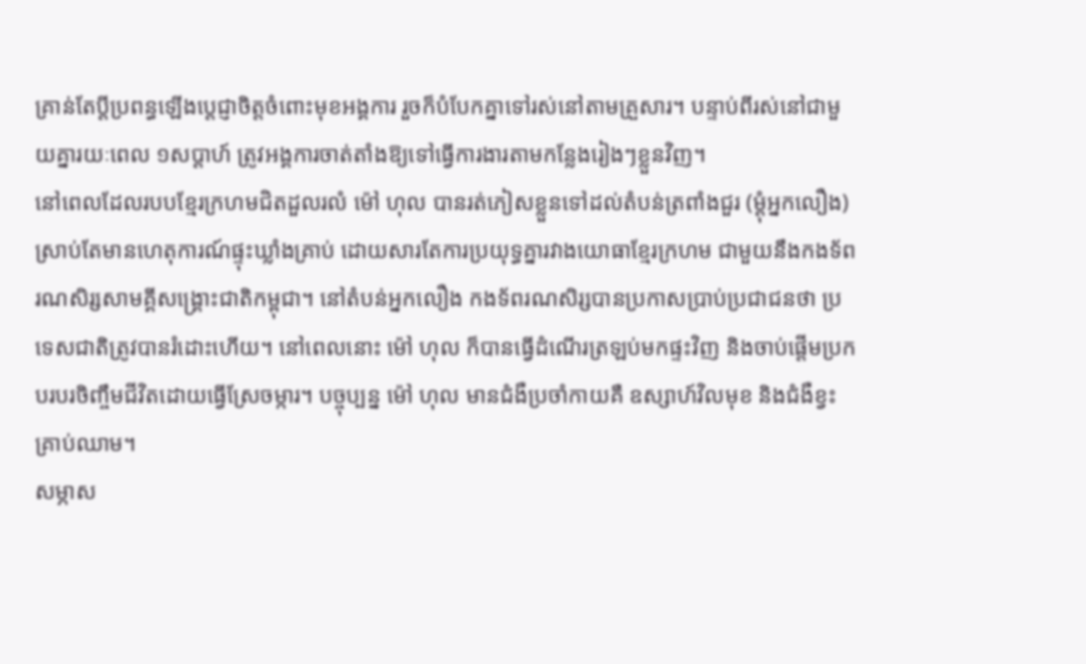គ្រាន់តែប្តីប្រពន្ធឡើងប្តេជ្ញាចិត្តចំពោះមុខអង្គការ រួចក៏បំបែកគ្នាទៅរស់នៅតាមគ្រួសារ។ បន្ទាប់ពីរស់នៅជាមួយគ្នារយៈពេល ១សប្តាហ៍ ត្រូវអង្គការចាត់តាំងឱ្យទៅធ្វើការងារតាមកន្លែងរៀងៗខ្លួនវិញ។
នៅពេលដែលរបបខ្មែរក្រហមជិតដួលរលំ ម៉ៅ ហុល បានរត់ភៀសខ្លួនទៅដល់តំបន់ត្រពាំងជួរ (ម្ដុំអ្នកលឿង) ស្រាប់តែមានហេតុការណ៍ផ្ទុះឃ្លាំងគ្រាប់ ដោយសារតែការប្រយុទ្ធគ្នារវាងយោធាខ្មែរក្រហម ជាមួយនឹងកងទ័ពរណសិរ្សសាមគ្គីសង្គ្រោះជាតិកម្ពុជា។ នៅតំបន់អ្នកលឿង កងទ័ពរណសិរ្សបានប្រកាសប្រាប់ប្រជាជនថា ប្រទេសជាតិត្រូវបានរំដោះហើយ។ នៅពេលនោះ ម៉ៅ ហុល ក៏បានធ្វើដំណើរត្រឡប់មកផ្ទះវិញ និងចាប់ផ្តើមប្រកបរបរចិញ្ចឹមជីវិតដោយធ្វើស្រែចម្ការ។ បច្ចុប្បន្ន ម៉ៅ ហុល មានជំងឺប្រចាំកាយគឺ ឧស្សាហ៍វិលមុខ និងជំងឺខ្វះគ្រាប់ឈាម។
សម្ភាស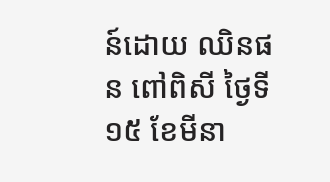ន៍ដោយ ឈិនផន ពៅពិសី ថ្ងៃទី១៥ ខែមីនា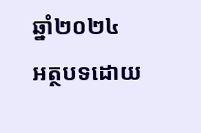ឆ្នាំ២០២៤
អត្ថបទដោយ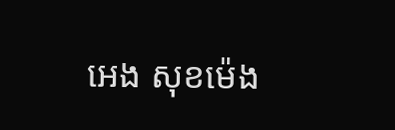អេង សុខម៉េង